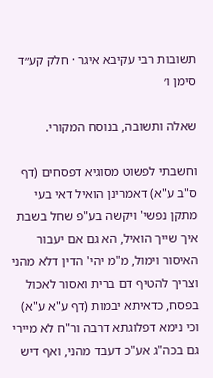תשובות רבי עקיבא איגר · חלק קע״ד סימן ו׳

שאלה ותשובה, בנוסח המקורי.

וחשבתי לפשוט מסוגיא דפסחים (דף ס"ב ע"א) דאמרינן הואיל דאי בעי מתקן נפשי' ויקשה בע"פ שחל בשבת איך שייך הואיל, הא גם אם יעבור האיסור וימול, מ"מ יהי' הדין דלא מהני וצריך להטיף דם ברית ואסור לאכול בפסח, כדאיתא יבמות (דף ע"א ע"א) וכי נימא דפלוגתא דרבה ור"ח לא מיירי גם בכה"ג אע"כ דעבד מהני, ואף דיש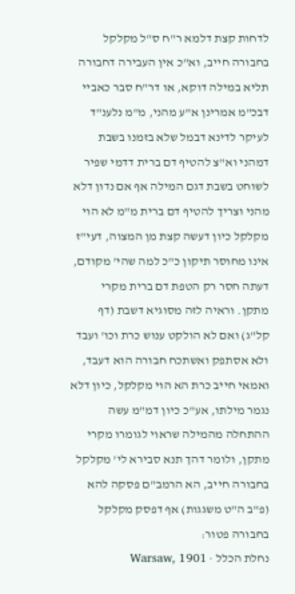לדחות קצת דלמא ר"ח ס"ל מקלקל בחבורה חייב, וא"כ אין העבירה דחבורה תליא במילה דוקא, או דר"ח סבר כאביי דבכ"מ אמרינן א"ע מהני, מ"מ נלענ"ד לעיקר לדינא דבמל שלא בזמנו בשבת דמהני וא"צ להטיף דם ברית דדמי שפיר לשוחט בשבת דגם המילה אף אם נדון דלא מהני וצריך להטיף דם ברית מ"מ לא הוי מקלקל כיון דעשה קצת מן המצוה, דעי"ז אינו מחוסר תיקון כ"כ למה שהי' מקודם, דעתה חסר רק הטפת דם ברית מקרי מתקן. וראיה לזה מסוגיא דשבת (דף קל"ג) ואם לא הולקט ענוש כרת וכו' ועבד ולא אסתפק ואשתכח חבורה הוא דעבד, ואמאי חייב כרת הא הוי מקלקל, כיון דלא נגמר מילתו, אע"כ כיון דמ"מ עשה ההתחלה מהמילה שראוי לגומרו מקרי מתקן, ולומר דהך תנא סבירא לי' מקלקל בחבורה חייב, הא הרמב"ם פסקה להא (פ"ב ה"ט משגגות) אף דפסק מקלקל בחבורה פטור:
נחלת הכלל · Warsaw, 1901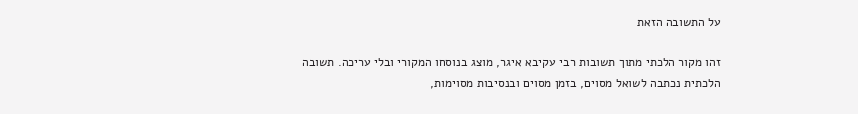על התשובה הזאת

זהו מקור הלכתי מתוך תשובות רבי עקיבא איגר, מוצג בנוסחו המקורי ובלי עריכה. תשובה הלכתית נכתבה לשואל מסוים, בזמן מסוים ובנסיבות מסוימות,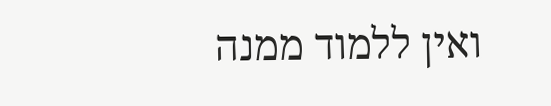ואין ללמוד ממנה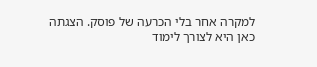למקרה אחר בלי הכרעה של פוסק. הצגתה כאן היא לצורך לימוד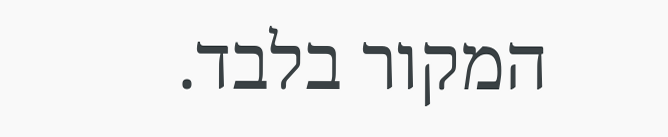המקור בלבד.